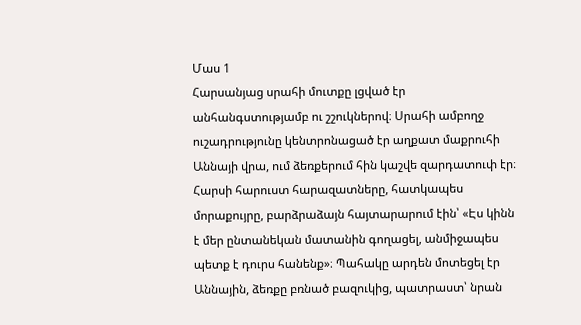Մաս 1
Հարսանյաց սրահի մուտքը լցված էր անհանգստությամբ ու շշուկներով։ Սրահի ամբողջ ուշադրությունը կենտրոնացած էր աղքատ մաքրուհի Աննայի վրա, ում ձեռքերում հին կաշվե զարդատուփ էր։ Հարսի հարուստ հարազատները, հատկապես մորաքույրը, բարձրաձայն հայտարարում էին՝ «Էս կինն է մեր ընտանեկան մատանին գողացել, անմիջապես պետք է դուրս հանենք»։ Պահակը արդեն մոտեցել էր Աննային, ձեռքը բռնած բազուկից, պատրաստ՝ նրան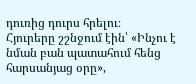դուռից դուրս հրելու։
Հյուրերը շշնջում էին՝ «Ինչու է նման բան պատահում հենց հարսանյաց օրը»,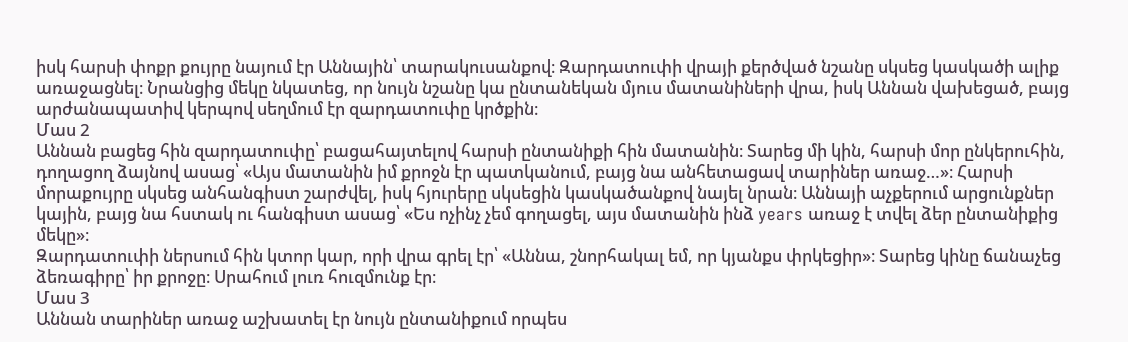իսկ հարսի փոքր քույրը նայում էր Աննային՝ տարակուսանքով։ Զարդատուփի վրայի քերծված նշանը սկսեց կասկածի ալիք առաջացնել։ Նրանցից մեկը նկատեց, որ նույն նշանը կա ընտանեկան մյուս մատանիների վրա, իսկ Աննան վախեցած, բայց արժանապատիվ կերպով սեղմում էր զարդատուփը կրծքին։
Մաս 2
Աննան բացեց հին զարդատուփը՝ բացահայտելով հարսի ընտանիքի հին մատանին։ Տարեց մի կին, հարսի մոր ընկերուհին, դողացող ձայնով ասաց՝ «Այս մատանին իմ քրոջն էր պատկանում, բայց նա անհետացավ տարիներ առաջ…»։ Հարսի մորաքույրը սկսեց անհանգիստ շարժվել, իսկ հյուրերը սկսեցին կասկածանքով նայել նրան։ Աննայի աչքերում արցունքներ կային, բայց նա հստակ ու հանգիստ ասաց՝ «Ես ոչինչ չեմ գողացել, այս մատանին ինձ years առաջ է տվել ձեր ընտանիքից մեկը»։
Զարդատուփի ներսում հին կտոր կար, որի վրա գրել էր՝ «Աննա, շնորհակալ եմ, որ կյանքս փրկեցիր»։ Տարեց կինը ճանաչեց ձեռագիրը՝ իր քրոջը։ Սրահում լուռ հուզմունք էր։
Մաս 3
Աննան տարիներ առաջ աշխատել էր նույն ընտանիքում որպես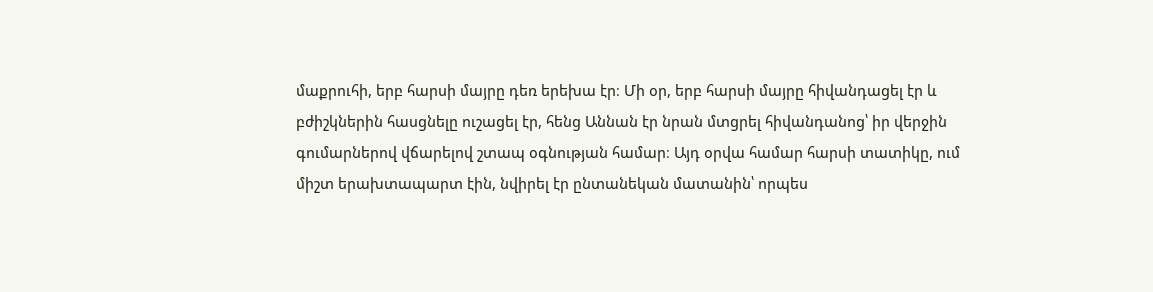մաքրուհի, երբ հարսի մայրը դեռ երեխա էր։ Մի օր, երբ հարսի մայրը հիվանդացել էր և բժիշկներին հասցնելը ուշացել էր, հենց Աննան էր նրան մտցրել հիվանդանոց՝ իր վերջին գումարներով վճարելով շտապ օգնության համար։ Այդ օրվա համար հարսի տատիկը, ում միշտ երախտապարտ էին, նվիրել էր ընտանեկան մատանին՝ որպես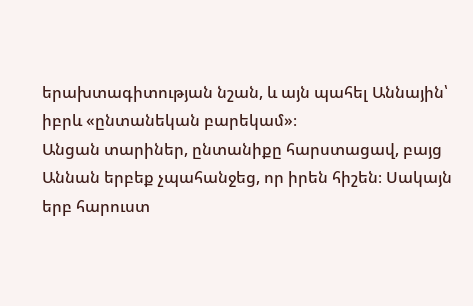երախտագիտության նշան, և այն պահել Աննային՝ իբրև «ընտանեկան բարեկամ»։
Անցան տարիներ, ընտանիքը հարստացավ, բայց Աննան երբեք չպահանջեց, որ իրեն հիշեն։ Սակայն երբ հարուստ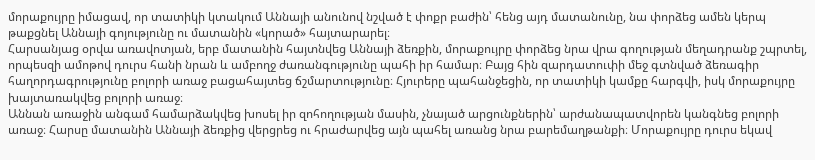մորաքույրը իմացավ, որ տատիկի կտակում Աննայի անունով նշված է փոքր բաժին՝ հենց այդ մատանունը, նա փորձեց ամեն կերպ թաքցնել Աննայի գոյությունը ու մատանին «կորած» հայտարարել։
Հարսանյաց օրվա առավոտյան, երբ մատանին հայտնվեց Աննայի ձեռքին, մորաքույրը փորձեց նրա վրա գողության մեղադրանք շպրտել, որպեսզի ամոթով դուրս հանի նրան և ամբողջ ժառանգությունը պահի իր համար։ Բայց հին զարդատուփի մեջ գտնված ձեռագիր հաղորդագրությունը բոլորի առաջ բացահայտեց ճշմարտությունը։ Հյուրերը պահանջեցին, որ տատիկի կամքը հարգվի, իսկ մորաքույրը խայտառակվեց բոլորի առաջ։
Աննան առաջին անգամ համարձակվեց խոսել իր զոհողության մասին, չնայած արցունքներին՝ արժանապատվորեն կանգնեց բոլորի առաջ։ Հարսը մատանին Աննայի ձեռքից վերցրեց ու հրաժարվեց այն պահել առանց նրա բարեմաղթանքի։ Մորաքույրը դուրս եկավ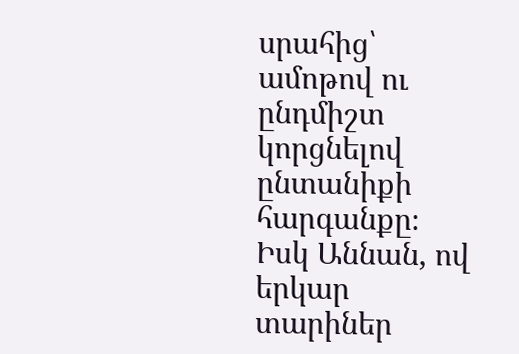սրահից՝ ամոթով ու ընդմիշտ կորցնելով ընտանիքի հարգանքը։
Իսկ Աննան, ով երկար տարիներ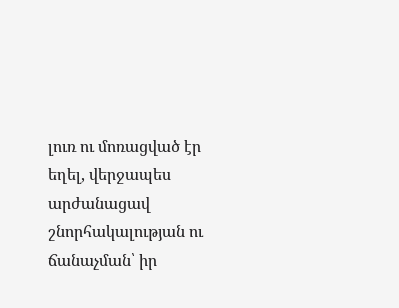լուռ ու մոռացված էր եղել, վերջապես արժանացավ շնորհակալության ու ճանաչման՝ իր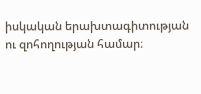իսկական երախտագիտության ու զոհողության համար։